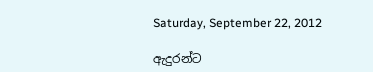Saturday, September 22, 2012

ඇදුරන්ට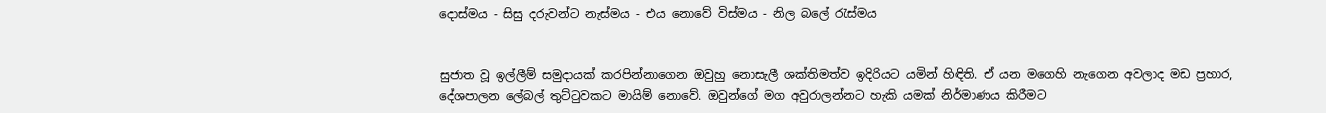දොස්‌මය - සිසු දරුවන්ට නැස්‌මය - එය නොවේ විස්‌මය - නිල බලේ රැස්‌මය


සුජාත වූ ඉල්ලීම් සමුදායක්‌ කරපින්නාගෙන ඔවුහු නොසැලී ශක්‌තිමත්ව ඉදිරියට යමින් හිඳිති. ඒ යන මගෙහි නැගෙන අවලාද මඩ ප්‍රහාර, දේශපාලන ලේබල් තුට්‌ටුවකට මායිම් නොවේ. ඔවුන්ගේ මග අවුරාලන්නට හැකි යමක්‌ නිර්මාණය කිරීමට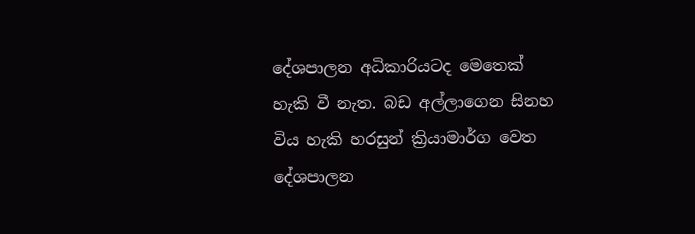දේශපාලන අධිකාරියටද මෙතෙක්‌ හැකි වී නැත. බඩ අල්ලාගෙන සිනහ විය හැකි හරසුන් ක්‍රියාමාර්ග වෙත දේශපාලන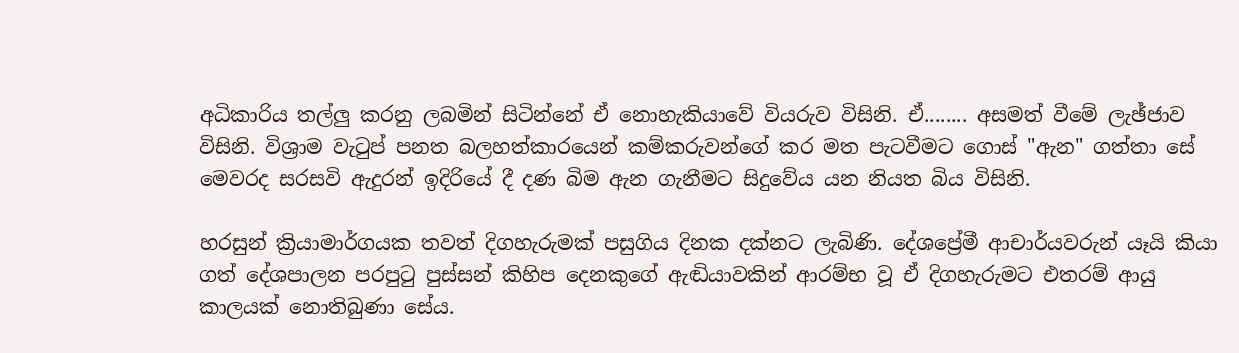අධිකාරිය තල්ලු කරනු ලබමින් සිටින්නේ ඒ නොහැකියාවේ වියරුව විසිනි. ඒ........ අසමත් වීමේ ලැඡ්ජාව විසිනි. විශ්‍රාම වැටුප් පනත බලහත්කාරයෙන් කම්කරුවන්ගේ කර මත පැටවීමට ගොස්‌ "ඇන" ගත්තා සේ මෙවරද සරසවි ඇදුරන් ඉදිරියේ දී දණ බිම ඇන ගැනීමට සිදුවේය යන නියත බිය විසිනි.

හරසුන් ක්‍රියාමාර්ගයක තවත් දිගහැරුමක්‌ පසුගිය දිනක දක්‌නට ලැබිණි. දේශප්‍රේමී ආචාර්යවරුන් යෑයි කියා ගත් දේශපාලන පරපුටු පුස්‌සන් කිහිප දෙනකුගේ ඇඬියාවකින් ආරම්භ වූ ඒ දිගහැරුමට එතරම් ආයු කාලයක්‌ නොතිබුණා සේය.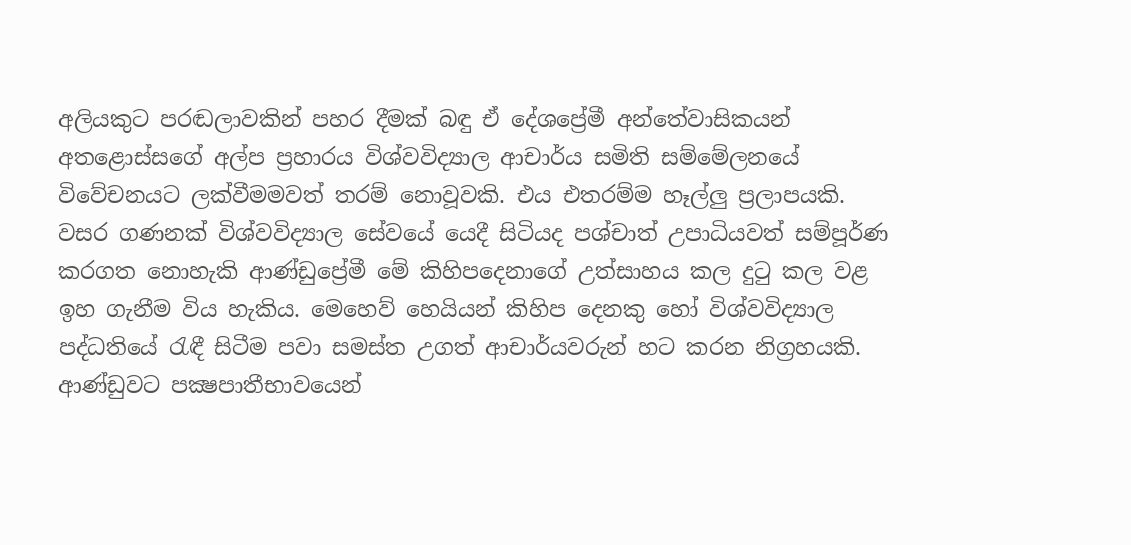අලියකුට පරඬලාවකින් පහර දීමක්‌ බඳු ඒ දේශප්‍රේමී අන්තේවාසිකයන් අතළොස්‌සගේ අල්ප ප්‍රහාරය විශ්වවිද්‍යාල ආචාර්ය සමිති සම්මේලනයේ විවේචනයට ලක්‌වීමමවත් තරම් නොවූවකි. එය එතරම්ම හෑල්ලු ප්‍රලාපයකි. වසර ගණනක්‌ විශ්වවිද්‍යාල සේවයේ යෙදී සිටියද පශ්චාත් උපාධියවත් සම්පූර්ණ කරගත නොහැකි ආණ්‌ඩුප්‍රේමී මේ කිහිපදෙනාගේ උත්සාහය කල දුටු කල වළ ඉහ ගැනීම විය හැකිය. මෙහෙව් හෙයියන් කිහිප දෙනකු හෝ විශ්වවිද්‍යාල පද්ධතියේ රැඳී සිටීම පවා සමස්‌ත උගත් ආචාර්යවරුන් හට කරන නිග්‍රහයකි. ආණ්‌ඩුවට පක්‍ෂපාතීභාවයෙන්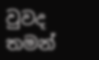වුවද තමන්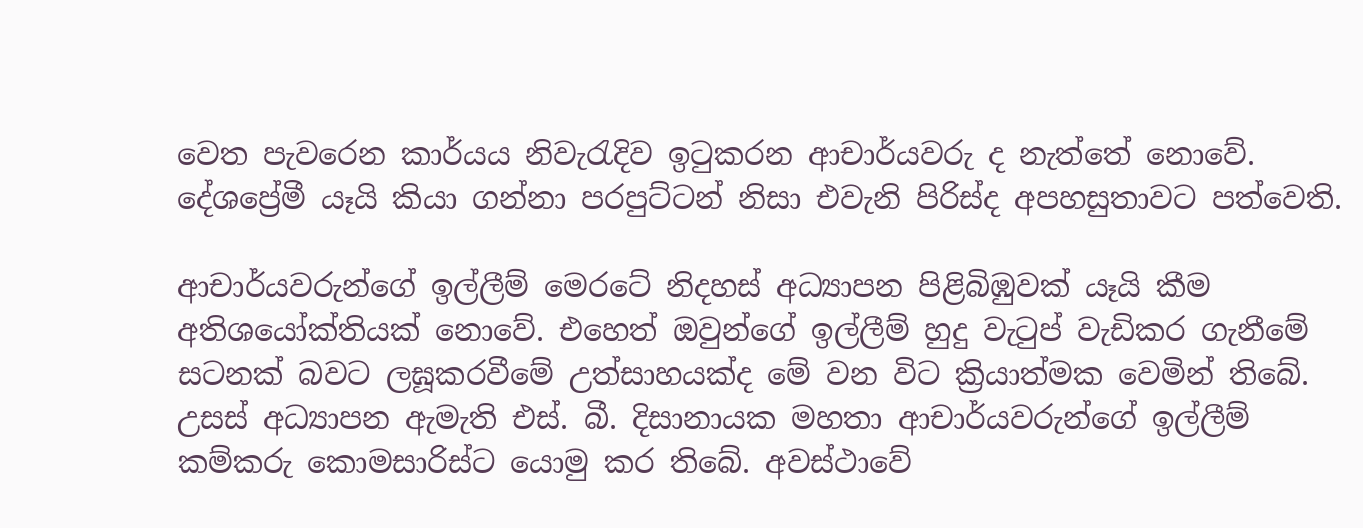වෙත පැවරෙන කාර්යය නිවැරැදිව ඉටුකරන ආචාර්යවරු ද නැත්තේ නොවේ. දේශප්‍රේමී යෑයි කියා ගන්නා පරපුට්‌ටන් නිසා එවැනි පිරිස්‌ද අපහසුතාවට පත්වෙති.

ආචාර්යවරුන්ගේ ඉල්ලීම් මෙරටේ නිදහස්‌ අධ්‍යාපන පිළිබිඹුවක්‌ යෑයි කීම අතිශයෝක්‌තියක්‌ නොවේ. එහෙත් ඔවුන්ගේ ඉල්ලීම් හුදු වැටුප් වැඩිකර ගැනීමේ සටනක්‌ බවට ලඝූකරවීමේ උත්සාහයක්‌ද මේ වන විට ක්‍රියාත්මක වෙමින් තිබේ. උසස්‌ අධ්‍යාපන ඇමැති එස්‌. බී. දිසානායක මහතා ආචාර්යවරුන්ගේ ඉල්ලීම් කම්කරු කොමසාරිස්‌ට යොමු කර තිබේ. අවස්‌ථාවේ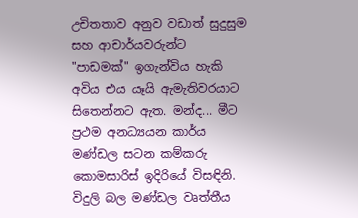උචිතතාව අනුව වඩාත් සුදුසුම සහ ආචාර්යවරුන්ට "පාඩමක්‌" ඉගැන්විය හැකි අවිය එය යෑයි ඇමැතිවරයාට සිතෙන්නට ඇත. මන්ද... මීට ප්‍රථම අනධ්‍යයන කාර්ය මණ්‌ඩල සටන කම්කරු කොමසාරිස්‌ ඉදිරියේ විසඳිනි. විදුලි බල මණ්‌ඩල වෘත්තීය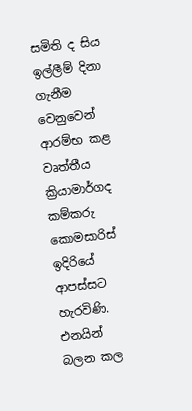සමිති ද සිය ඉල්ලීම් දිනා ගැනීම වෙනුවෙන් ආරම්භ කළ වෘත්තීය ක්‍රියාමාර්ගද කම්කරු කොමසාරිස්‌ ඉදිරියේ ආපස්‌සට හැරවිණි. එනයින් බලන කල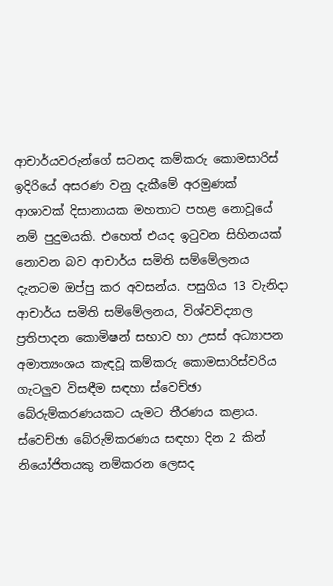ආචාර්යවරුන්ගේ සටනද කම්කරු කොමසාරිස්‌ ඉදිරියේ අසරණ වනු දැකීමේ අරමුණක්‌ ආශාවක්‌ දිසානායක මහතාට පහළ නොවූයේ නම් පුදුමයකි. එහෙත් එයද ඉටුවන සිහිනයක්‌ නොවන බව ආචාර්ය සමිති සම්මේලනය දැනටම ඔප්පු කර අවසන්ය. පසුගිය 13 වැනිදා ආචාර්ය සමිති සම්මේලනය, විශ්වවිද්‍යාල ප්‍රතිපාදන කොමිෂන් සභාව හා උසස්‌ අධ්‍යාපන අමාත්‍යංශය කැඳවූ කම්කරු කොමසාරිස්‌වරිය ගැටලුව විසඳීම සඳහා ස්‌වෙච්ඡා බේරුම්කරණයකට යැමට තීරණය කළාය. ස්‌වෙච්ඡා බේරුම්කරණය සඳහා දින 2 කින් නියෝජිතයකු නම්කරන ලෙසද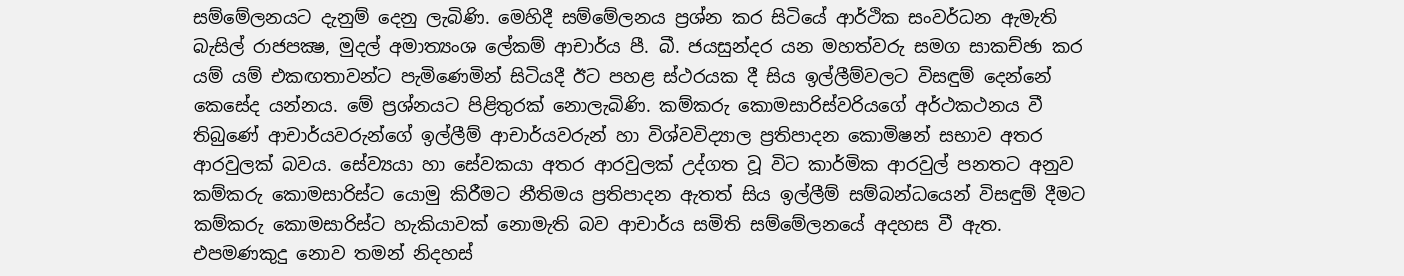සම්මේලනයට දැනුම් දෙනු ලැබිණි. මෙහිදී සම්මේලනය ප්‍රශ්න කර සිටියේ ආර්ථික සංවර්ධන ඇමැති බැසිල් රාජපක්‍ෂ, මුදල් අමාත්‍යංශ ලේකම් ආචාර්ය පී. බී. ජයසුන්දර යන මහත්වරු සමග සාකච්ඡා කර යම් යම් එකඟතාවන්ට පැමිණෙමින් සිටියදී ඊට පහළ ස්‌ථරයක දී සිය ඉල්ලීම්වලට විසඳුම් දෙන්නේ කෙසේද යන්නය. මේ ප්‍රශ්නයට පිළිතුරක්‌ නොලැබිණි. කම්කරු කොමසාරිස්‌වරියගේ අර්ථකථනය වී තිබුණේ ආචාර්යවරුන්ගේ ඉල්ලීම් ආචාර්යවරුන් හා විශ්වවිද්‍යාල ප්‍රතිපාදන කොමිෂන් සභාව අතර ආරවුලක්‌ බවය. සේව්‍යයා හා සේවකයා අතර ආරවුලක්‌ උද්ගත වූ විට කාර්මික ආරවුල් පනතට අනුව කම්කරු කොමසාරිස්‌ට යොමු කිරීමට නීතිමය ප්‍රතිපාදන ඇතත් සිය ඉල්ලීම් සම්බන්ධයෙන් විසඳුම් දීමට කම්කරු කොමසාරිස්‌ට හැකියාවක්‌ නොමැති බව ආචාර්ය සමිති සම්මේලනයේ අදහස වී ඇත. එපමණකුදු නොව තමන් නිදහස්‌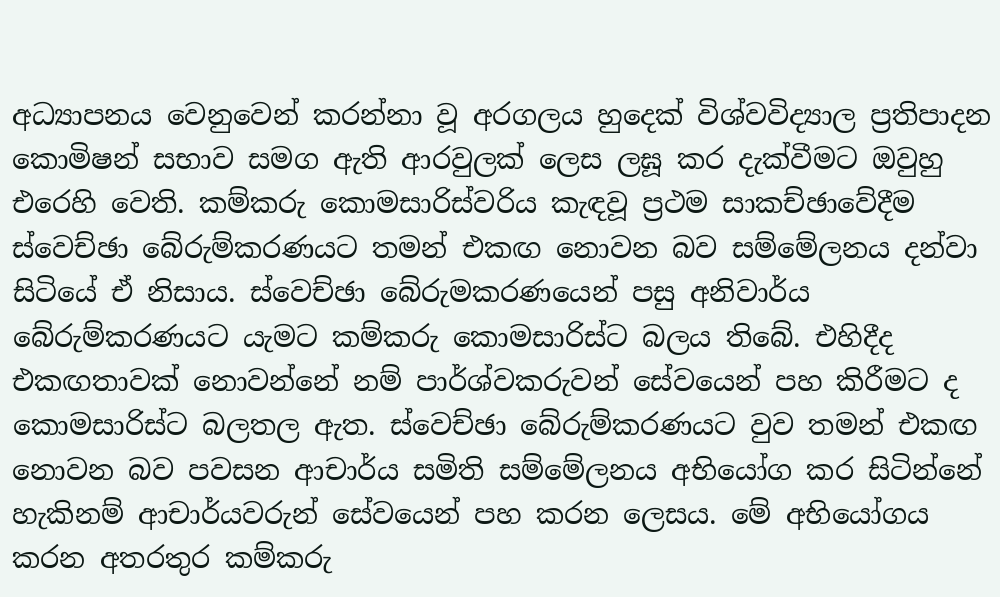අධ්‍යාපනය වෙනුවෙන් කරන්නා වූ අරගලය හුදෙක්‌ විශ්වවිද්‍යාල ප්‍රතිපාදන කොමිෂන් සභාව සමග ඇති ආරවුලක්‌ ලෙස ලඝූ කර දැක්‌වීමට ඔවුහු එරෙහි වෙති. කම්කරු කොමසාරිස්‌වරිය කැඳවූ ප්‍රථම සාකච්ඡාවේදීම ස්‌වෙච්ඡා බේරුම්කරණයට තමන් එකඟ නොවන බව සම්මේලනය දන්වා සිටියේ ඒ නිසාය. ස්‌වෙච්ඡා බේරුමකරණයෙන් පසු අනිවාර්ය බේරුම්කරණයට යැමට කම්කරු කොමසාරිස්‌ට බලය තිබේ. එහිදීද එකඟතාවක්‌ නොවන්නේ නම් පාර්ශ්වකරුවන් සේවයෙන් පහ කිරීමට ද කොමසාරිස්‌ට බලතල ඇත. ස්‌වෙච්ඡා බේරුම්කරණයට වුව තමන් එකඟ නොවන බව පවසන ආචාර්ය සමිති සම්මේලනය අභියෝග කර සිටින්නේ හැකිනම් ආචාර්යවරුන් සේවයෙන් පහ කරන ලෙසය. මේ අභියෝගය කරන අතරතුර කම්කරු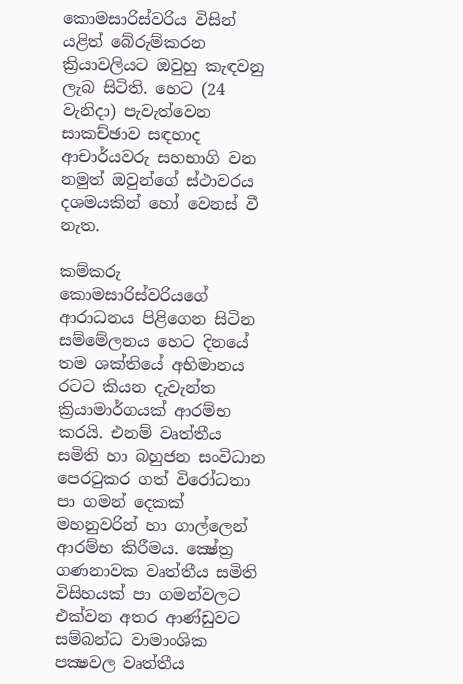කොමසාරිස්‌වරිය විසින් යළිත් බේරුම්කරන ක්‍රියාවලියට ඔවුහු කැඳවනු ලැබ සිටිති. හෙට (24 වැනිදා) පැවැත්වෙන සාකච්ඡාව සඳහාද ආචාර්යවරු සහභාගි වන නමුත් ඔවුන්ගේ ස්‌ථාවරය දශමයකින් හෝ වෙනස්‌ වී නැත.

කම්කරු කොමසාරිස්‌වරියගේ ආරාධනය පිළිගෙන සිටින සම්මේලනය හෙට දිනයේ තම ශක්‌තියේ අභිමානය රටට කියන දැවැන්ත ක්‍රියාමාර්ගයක්‌ ආරම්භ කරයි. එනම් වෘත්තීය සමිති හා බහුජන සංවිධාන පෙරටුකර ගත් විරෝධතා පා ගමන් දෙකක්‌ මහනුවරින් හා ගාල්ලෙන් ආරම්භ කිරීමය. ක්‍ෂේත්‍ර ගණනාවක වෘත්තීය සමිති විසිහයක්‌ පා ගමන්වලට එක්‌වන අතර ආණ්‌ඩුවට සම්බන්ධ වාමාංශික පක්‍ෂවල වෘත්තීය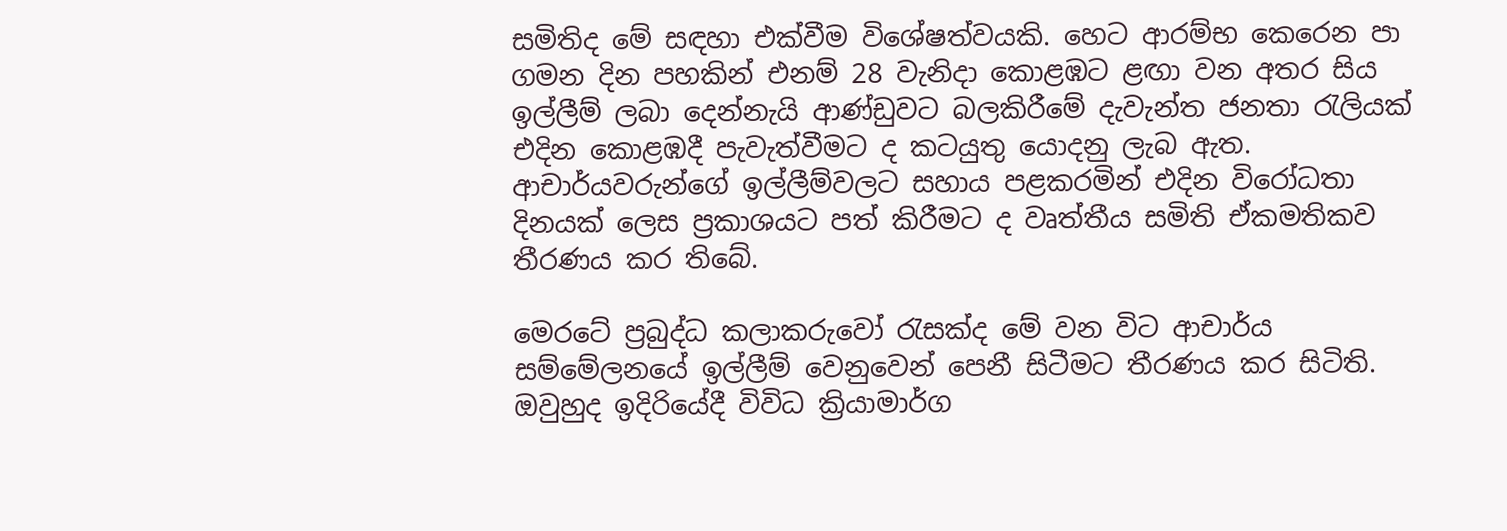සමිතිද මේ සඳහා එක්‌වීම විශේෂත්වයකි. හෙට ආරම්භ කෙරෙන පා ගමන දින පහකින් එනම් 28 වැනිදා කොළඹට ළඟා වන අතර සිය ඉල්ලීම් ලබා දෙන්නැයි ආණ්‌ඩුවට බලකිරීමේ දැවැන්ත ජනතා රැලියක්‌ එදින කොළඹදී පැවැත්වීමට ද කටයුතු යොදනු ලැබ ඇත. ආචාර්යවරුන්ගේ ඉල්ලීම්වලට සහාය පළකරමින් එදින විරෝධතා දිනයක්‌ ලෙස ප්‍රකාශයට පත් කිරීමට ද වෘත්තීය සමිති ඒකමතිකව තීරණය කර තිබේ.

මෙරටේ ප්‍රබුද්ධ කලාකරුවෝ රැසක්‌ද මේ වන විට ආචාර්ය සම්මේලනයේ ඉල්ලීම් වෙනුවෙන් පෙනී සිටීමට තීරණය කර සිටිති. ඔවුහුද ඉදිරියේදී විවිධ ක්‍රියාමාර්ග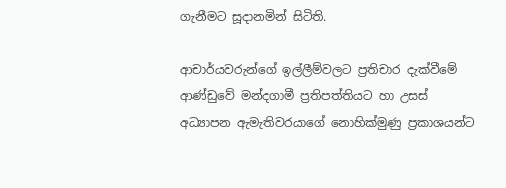ගැනීමට සූදානමින් සිටිති.

ආචාර්යවරුන්ගේ ඉල්ලීම්වලට ප්‍රතිචාර දැක්‌වීමේ ආණ්‌ඩුවේ මන්දගාමී ප්‍රතිපත්තියට හා උසස්‌ අධ්‍යාපන ඇමැතිවරයාගේ නොහික්‌මුණු ප්‍රකාශයන්ට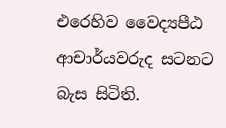එරෙහිව වෛද්‍යපීඨ ආචාර්යවරුද සටනට බැස සිටිති.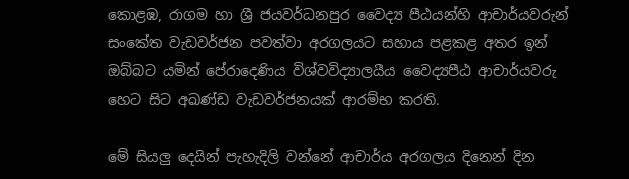කොළඹ, රාගම හා ශ්‍රී ජයවර්ධනපුර වෛද්‍ය පීඨයන්හි ආචාර්යවරුන් සංකේත වැඩවර්ජන පවත්වා අරගලයට සහාය පළකළ අතර ඉන් ඔබ්බට යමින් පේරාදෙණිය විශ්වවිද්‍යාලයීය වෛද්‍යපීඨ ආචාර්යවරු හෙට සිට අඛණ්‌ඩ වැඩවර්ජනයක්‌ ආරම්භ කරති.

මේ සියලු දෙයින් පැහැදිලි වන්නේ ආචාර්ය අරගලය දිනෙන් දින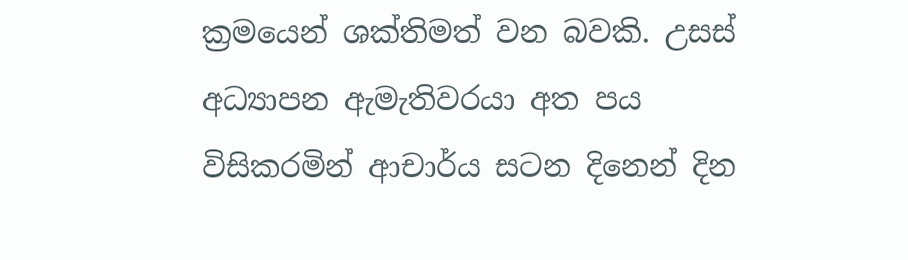ක්‍රමයෙන් ශක්‌තිමත් වන බවකි. උසස්‌ අධ්‍යාපන ඇමැතිවරයා අත පය විසිකරමින් ආචාර්ය සටන දිනෙන් දින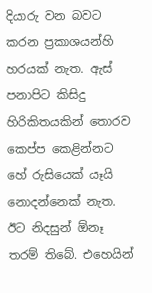දියාරු වන බවට කරන ප්‍රකාශයන්හි හරයක්‌ නැත. ඇස්‌ පනාපිට කිසිදු හිරිකිතයකින් තොරව කෙප්ප කෙළින්නට හේ රුසියෙක්‌ යෑයි නොදන්නෙක්‌ නැත. ඊට නිදසුන් ඕනෑ තරම් තිබේ. එහෙයින්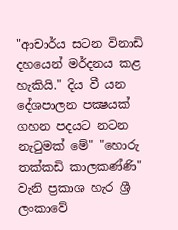"ආචාර්ය සටන විනාඩි දහයෙන් මර්දනය කළ හැකියි." දිය වී යන දේශපාලන පක්‍ෂයක්‌ ගහන පදයට නටන නැටුමක්‌ මේ" "හොරු තක්‌කඩි කාලකණ්‌ණි" වැනි ප්‍රකාශ හැර ශ්‍රී ලංකාවේ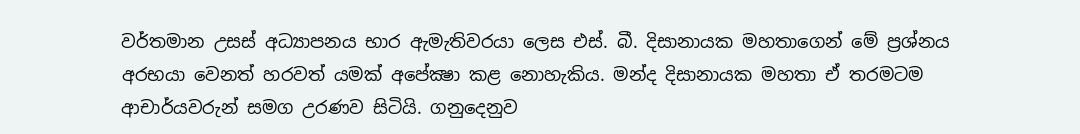වර්තමාන උසස්‌ අධ්‍යාපනය භාර ඇමැතිවරයා ලෙස එස්‌. බී. දිසානායක මහතාගෙන් මේ ප්‍රශ්නය අරභයා වෙනත් හරවත් යමක්‌ අපේක්‍ෂා කළ නොහැකිය. මන්ද දිසානායක මහතා ඒ තරමටම ආචාර්යවරුන් සමග උරණව සිටියි. ගනුදෙනුව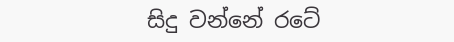සිදු වන්නේ රටේ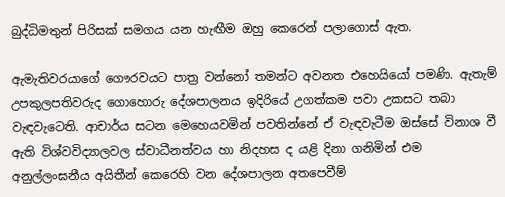බුද්ධිමතුන් පිරිසක්‌ සමගය යන හැඟීම ඔහු කෙරෙන් පලාගොස්‌ ඇත.

ඇමැතිවරයාගේ ගෞරවයට පාත්‍ර වන්නෝ තමන්ට අවනත එහෙයියෝ පමණි. ඇතැම් උපකුලපතිවරුද ගොහොරු දේශපාලනය ඉදිරියේ උගත්කම පවා උකසට තබා වැඳවැටෙති. ආචාර්ය සටන මෙහෙයවමින් පවතින්නේ ඒ වැඳවැටීම ඔස්‌සේ විනාශ වී ඇති විශ්වවිද්‍යාලවල ස්‌වාධීනත්වය හා නිදහස ද යළි දිනා ගනිමින් එම අනුල්ලංඝනීය අයිතීන් කෙරෙහි වන දේශපාලන අතපෙවීම්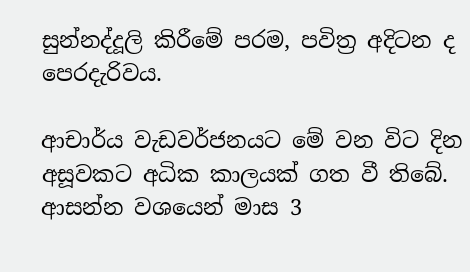සුන්නද්දූලි කිරීමේ පරම, පවිත්‍ර අදිටන ද පෙරදැරිවය.

ආචාර්ය වැඩවර්ජනයට මේ වන විට දින අසූවකට අධික කාලයක්‌ ගත වී තිබේ. ආසන්න වශයෙන් මාස 3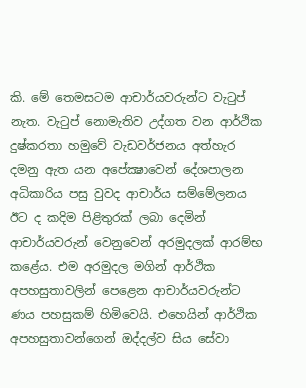කි. මේ තෙමසටම ආචාර්යවරුන්ට වැටුප් නැත. වැටුප් නොමැතිව උද්ගත වන ආර්ථික දුෂ්කරතා හමුවේ වැඩවර්ජනය අත්හැර දමනු ඇත යන අපේක්‍ෂාවෙන් දේශපාලන අධිකාරිය පසු වුවද ආචාර්ය සම්මේලනය ඊට ද කදිම පිළිතුරක්‌ ලබා දෙමින් ආචාර්යවරුන් වෙනුවෙන් අරමුදලක්‌ ආරම්භ කළේය. එම අරමුදල මගින් ආර්ථික අපහසුතාවලින් පෙළෙන ආචාර්යවරුන්ට ණය පහසුකම් හිමිවෙයි. එහෙයින් ආර්ථික අපහසුතාවන්ගෙන් ඔද්දල්ව සිය සේවා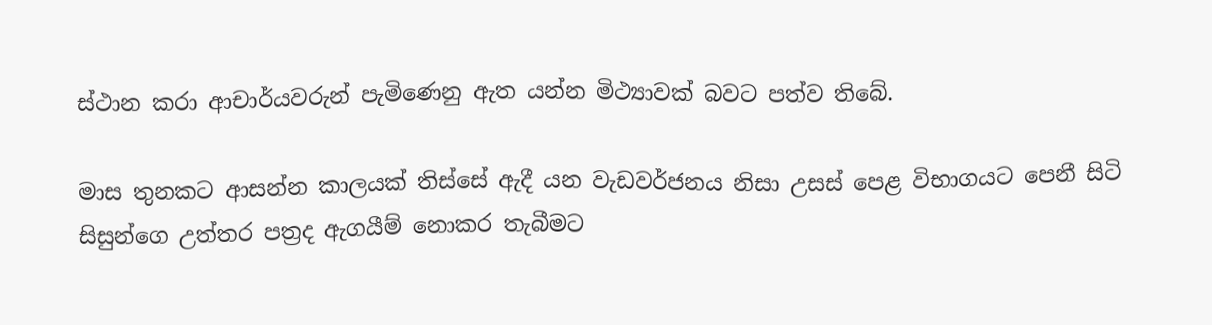ස්‌ථාන කරා ආචාර්යවරුන් පැමිණෙනු ඇත යන්න මිථ්‍යාවක්‌ බවට පත්ව තිබේ.

මාස තුනකට ආසන්න කාලයක්‌ තිස්‌සේ ඇදී යන වැඩවර්ජනය නිසා උසස්‌ පෙළ විභාගයට පෙනී සිටි සිසුන්ගෙ උත්තර පත්‍රද ඇගයීම් නොකර තැබීමට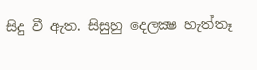සිදු වී ඇත. සිසුහු දෙලක්‍ෂ හැත්තෑ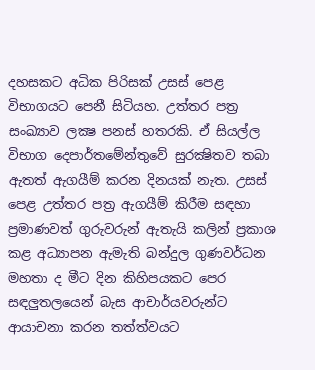දහසකට අධික පිරිසක්‌ උසස්‌ පෙළ විභාගයට පෙනී සිටියහ. උත්තර පත්‍ර සංඛ්‍යාව ලක්‍ෂ පනස්‌ හතරකි. ඒ සියල්ල විභාග දෙපාර්තමේන්තුවේ සුරක්‍ෂිතව තබා ඇතත් ඇගයීම් කරන දිනයක්‌ නැත. උසස්‌ පෙළ උත්තර පත්‍ර ඇගයීම් කිරීම සඳහා ප්‍රමාණවත් ගුරුවරුන් ඇතැයි කලින් ප්‍රකාශ කළ අධ්‍යාපන ඇමැති බන්දුල ගුණවර්ධන මහතා ද මීට දින කිහිපයකට පෙර සඳලුතලයෙන් බැස ආචාර්යවරුන්ට ආයාචනා කරන තත්ත්වයට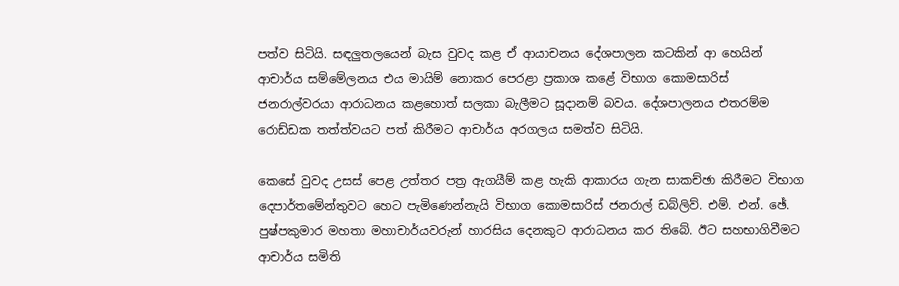පත්ව සිටියි. සඳලුතලයෙන් බැස වුවද කළ ඒ ආයාචනය දේශපාලන කටකින් ආ හෙයින් ආචාර්ය සම්මේලනය එය මායිම් නොකර පෙරළා ප්‍රකාශ කළේ විභාග කොමසාරිස්‌ ජනරාල්වරයා ආරාධනය කළහොත් සලකා බැලීමට සූදානම් බවය. දේශපාලනය එතරම්ම රොඩ්ඩක තත්ත්වයට පත් කිරීමට ආචාර්ය අරගලය සමත්ව සිටියි.

කෙසේ වුවද උසස්‌ පෙළ උත්තර පත්‍ර ඇගයීම් කළ හැකි ආකාරය ගැන සාකච්ඡා කිරීමට විභාග දෙපාර්තමේන්තුවට හෙට පැමිණෙන්නැයි විභාග කොමසාරිස්‌ ජනරාල් ඩබ්ලිව්. එම්. එන්. ඡේ. පුෂ්පකුමාර මහතා මහාචාර්යවරුන් හාරසිය දෙනකුට ආරාධනය කර තිබේ. ඊට සහභාගිවීමට ආචාර්ය සමිති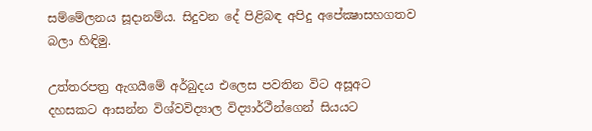සම්මේලනය සූදානම්ය. සිදුවන දේ පිළිබඳ අපිදු අපේක්‍ෂාසහගතව බලා හිඳිමු.

උත්තරපත්‍ර ඇගයීමේ අර්බුදය එලෙස පවතින විට අසූඅට දහසකට ආසන්න විශ්වවිද්‍යාල විද්‍යාර්ථීන්ගෙන් සියයට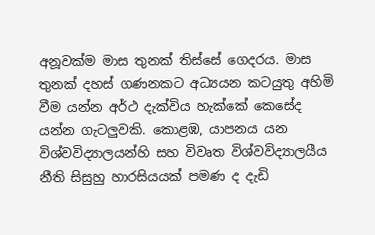අනූවක්‌ම මාස තුනක්‌ තිස්‌සේ ගෙදරය. මාස තුනක්‌ දහස්‌ ගණනකට අධ්‍යයන කටයුතු අහිමි වීම යන්න අර්ථ දැක්‌විය හැක්‌කේ කෙසේද යන්න ගැටලුවකි. කොළඹ, යාපනය යන විශ්වවිද්‍යාලයන්හි සහ විවෘත විශ්වවිද්‍යාලයීය නීති සිසුහු හාරසියයක්‌ පමණ ද දැඩි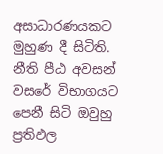අසාධාරණයකට මුහුණ දී සිටිති. නීති පීඨ අවසන් වසරේ විභාගයට පෙනී සිටි ඔවුහු ප්‍රතිඵල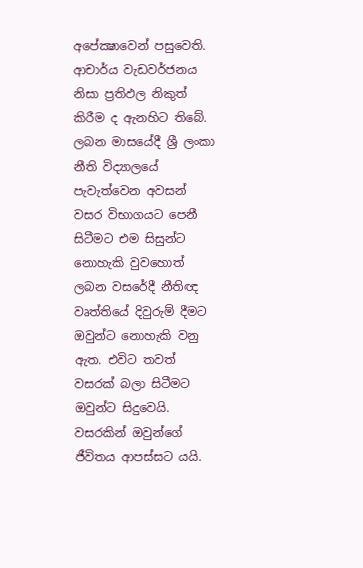අපේක්‍ෂාවෙන් පසුවෙති. ආචාර්ය වැඩවර්ජනය නිසා ප්‍රතිඵල නිකුත් කිරීම ද ඇනහිට තිබේ. ලබන මාසයේදී ශ්‍රී ලංකා නීති විද්‍යාලයේ පැවැත්වෙන අවසන් වසර විභාගයට පෙනී සිටීමට එම සිසුන්ට නොහැකි වුවහොත් ලබන වසරේදී නීතිඥ වෘත්තියේ දිවුරුම් දීමට ඔවුන්ට නොහැකි වනු ඇත. එවිට තවත් වසරක්‌ බලා සිටීමට ඔවුන්ට සිදුවෙයි. වසරකින් ඔවුන්ගේ ජීවිතය ආපස්‌සට යයි.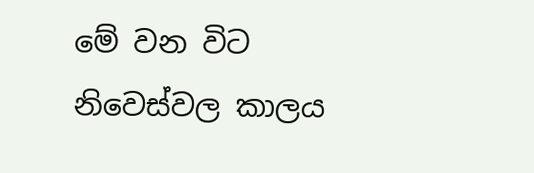මේ වන විට නිවෙස්‌වල කාලය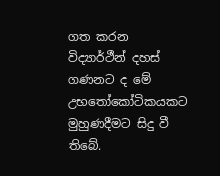ගත කරන විද්‍යාර්ථීන් දහස්‌ ගණනට ද මේ උභතෝකෝටිකයකට මුහුණදීමට සිදු වී තිබේ.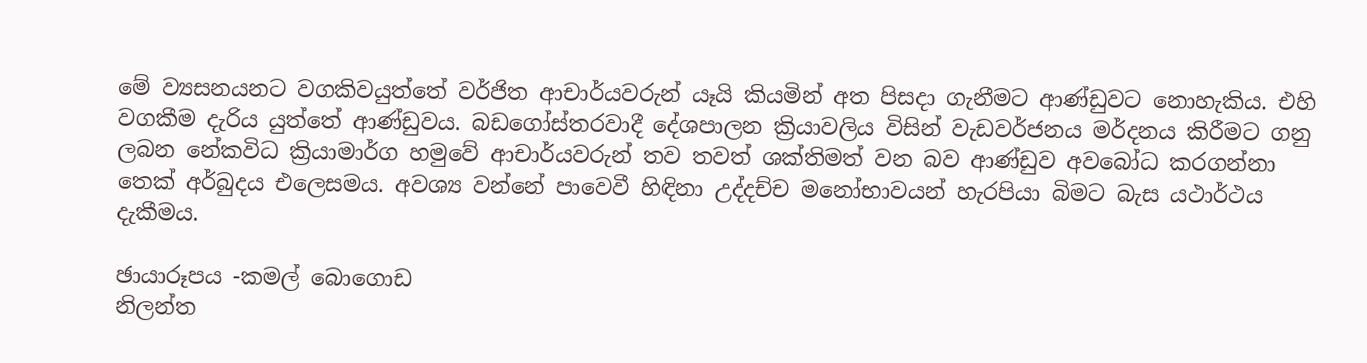මේ ව්‍යසනයනට වගකිවයුත්තේ වර්ජිත ආචාර්යවරුන් යෑයි කියමින් අත පිසදා ගැනීමට ආණ්‌ඩුවට නොහැකිය. එහි වගකීම දැරිය යුත්තේ ආණ්‌ඩුවය. බඩගෝස්‌තරවාදී දේශපාලන ක්‍රියාවලිය විසින් වැඩවර්ජනය මර්දනය කිරීමට ගනු ලබන නේකවිධ ක්‍රියාමාර්ග හමුවේ ආචාර්යවරුන් තව තවත් ශක්‌තිමත් වන බව ආණ්‌ඩුව අවබෝධ කරගන්නා තෙක්‌ අර්බුදය එලෙසමය. අවශ්‍ය වන්නේ පාවෙවී හිඳිනා උද්දච්ච මනෝභාවයන් හැරපියා බිමට බැස යථාර්ථය දැකීමය.

ඡායාරූපය -කමල් බොගොඩ
නිලන්ත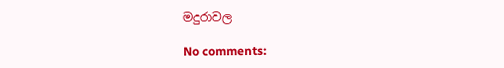මදුරාවල

No comments: